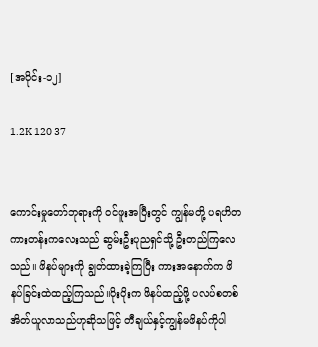[အပိုင်း-၁၂]

1.2K 120 37


ကောင်းမှုတော်ဘုရားကို ဝင်ဖူးအပြီးတွင် ကျွန်မတို့ ပရဟိတကားတန်းကလေးသည် ဆွမ်းဦးပုညရှင်သို့ ဦးတည်ကြလေသည်။ ဖိနပ်များကို ချွတ်ထားခဲ့ကြပြီး ကားအနောက်က ဖိနပ်ခြင်းထဲထည့်ကြသည်။ပိုးပိုးက ဖိနပ်ထည့်ဖို့ ပလပ်စတစ်အိတ်ယူလာသည်ဟုဆိုသဖြင့် တီချယ်နှင့်ကျွန်မဖိနပ်ကိုပါ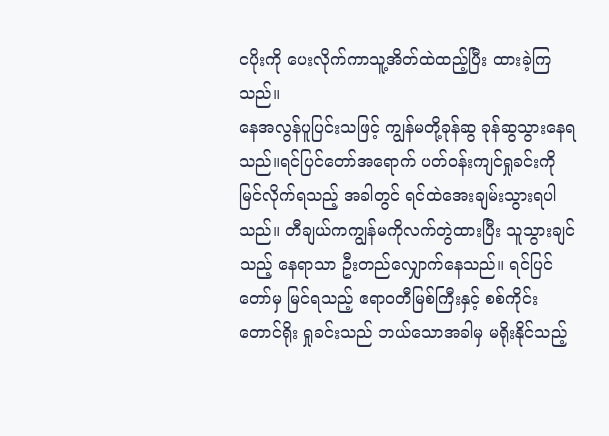ငပိုးကို ပေးလိုက်ကာသူ့အိတ်ထဲထည့်ပြီး ထားခဲ့ကြသည်။
နေအလွန်ပူပြင်းသဖြင့် ကျွန်မတို့ခုန်ဆွ ခုန်ဆွသွားနေရသည်။ရင်ပြင်တော်အရောက် ပတ်ဝန်းကျင်ရှုခင်းကိုမြင်လိုက်ရသည့် အခါတွင် ရင်ထဲအေးချမ်းသွားရပါသည်။ တီချယ်ကကျွန်မကိုလက်တွဲထားပြီး သူသွားချင်သည့် နေရာသာ ဦးတည်လျှောက်နေသည်။ ရင်ပြင်တော်မှ မြင်ရသည့် ဧရာဝတီမြစ်ကြီးနှင့် စစ်ကိုင်းတောင်ရိုး ရှုခင်းသည် ဘယ်သောအခါမှ မရိုးနိုင်သည့်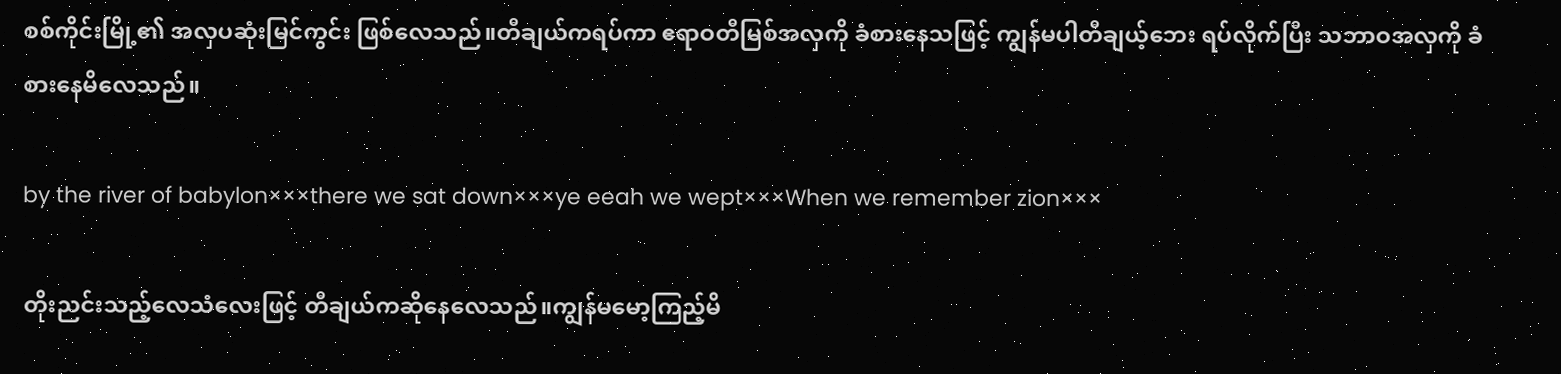စစ်ကိုင်းမြို့၏ အလှပဆုံးမြင်ကွင်း ဖြစ်လေသည်။တီချယ်ကရပ်ကာ ဧရာဝတီမြစ်အလှကို ခံစားနေသဖြင့် ကျွန်မပါတီချယ့်ဘေး ရပ်လိုက်ပြီး သဘာဝအလှကို ခံစားနေမိလေသည်။

by the river of babylon×××there we sat down×××ye eeah we wept×××When we remember zion×××

တိုးညင်းသည့်လေသံလေးဖြင့် တီချယ်ကဆိုနေလေသည်။ကျွန်မမော့ကြည့်မိ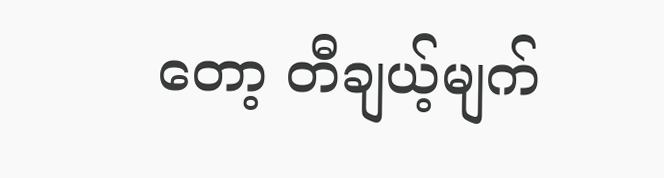တော့ တီချယ့်မျက်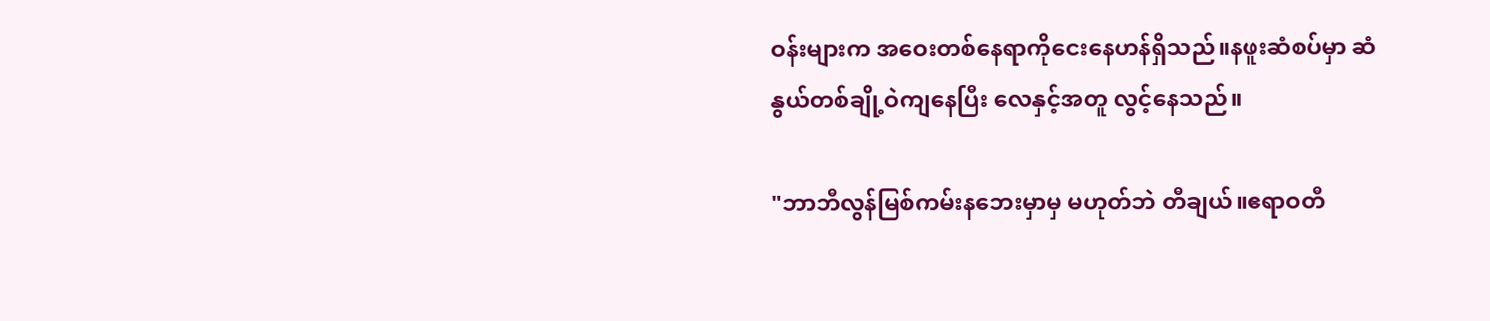ဝန်းများက အဝေးတစ်နေရာကိုငေးနေဟန်ရှိသည်။နဖူးဆံစပ်မှာ ဆံနွယ်တစ်ချို့ဝဲကျနေပြီး လေနှင့်အတူ လွင့်နေသည်။

"ဘာဘီလွန်မြစ်ကမ်းနဘေးမှာမှ မဟုတ်ဘဲ တီချယ်။ဧရာဝတီ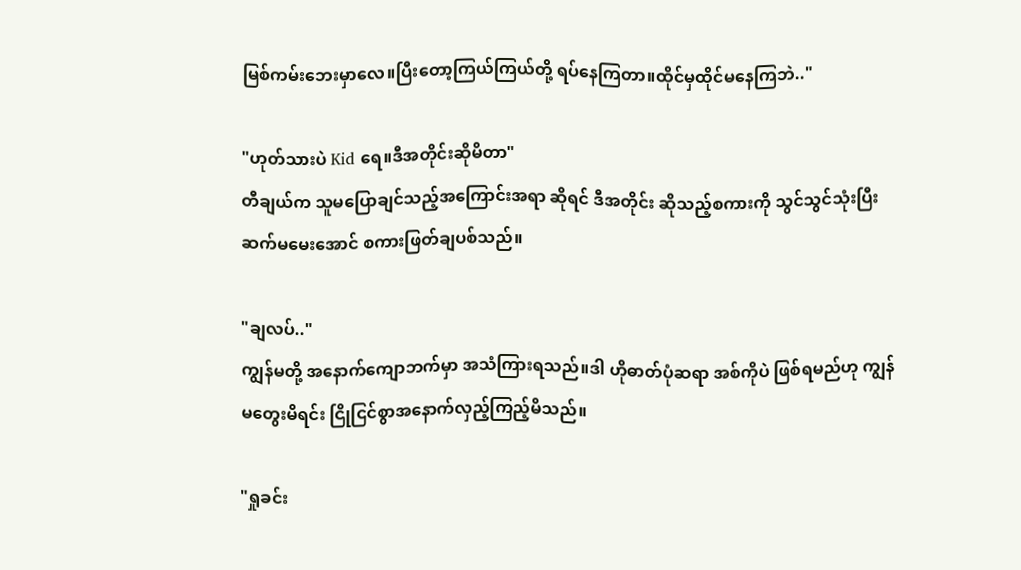မြစ်ကမ်းဘေးမှာလေ။ပြီးတော့ကြယ်ကြယ်တို့ ရပ်နေကြတာ။ထိုင်မှထိုင်မနေကြဘဲ.."

"ဟုတ်သားပဲ Kid ရေ။ဒီအတိုင်းဆိုမိတာ"
တီချယ်က သူမပြောချင်သည့်အကြောင်းအရာ ဆိုရင် ဒီအတိုင်း ဆိုသည့်စကားကို သွင်သွင်သုံးပြီး ဆက်မမေးအောင် စကားဖြတ်ချပစ်သည်။

"ချလပ်.."
ကျွန်မတို့ အနောက်ကျောဘက်မှာ အသံကြားရသည်။ဒါ ဟိုဓာတ်ပုံဆရာ အစ်ကိုပဲ ဖြစ်ရမည်ဟု ကျွန်မတွေးမိရင်း ငြိုငြင်စွာအနောက်လှည့်ကြည့်မိသည်။

"ရှုခင်း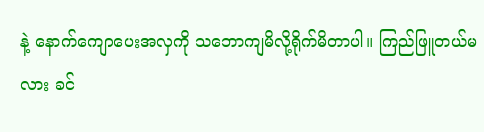နဲ့ နောက်ကျောပေးအလှကို သဘောကျမိလို့ရိုက်မိတာပါ။ ကြည်ဖြူတယ်မလား ခင်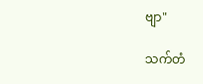ဗျာ"

သက်တံ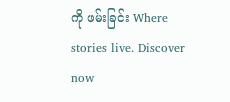ကို ဖမ်းခြင်း Where stories live. Discover now